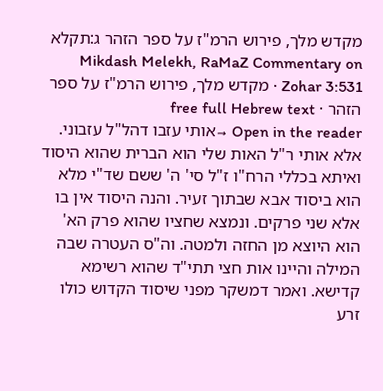מקדש מלך, פירוש הרמ"ז על ספר הזהר ג:תקלא
Mikdash Melekh, RaMaZ Commentary on Zohar 3:531 · מקדש מלך, פירוש הרמ"ז על ספר הזהר · free full Hebrew text
Open in the reader →אותי עזבו דהל"ל עזבוני. אלא אותי ר"ל האות שלי הוא הברית שהוא היסוד ואיתא בכללי הרח"ו ז"ל סי' ה' ששם שד"י מלא הוא ביסוד אבא שבתוך זעיר. והנה היסוד אין בו אלא שני פרקים. ונמצא שחציו שהוא פרק הא' הוא היוצא מן החזה ולמטה. וה"ס העטרה שבה המילה והיינו אות חצי תתי"ד שהוא רשימא קדישא. ואמר דמשקר מפני שיסוד הקדוש כולו זרע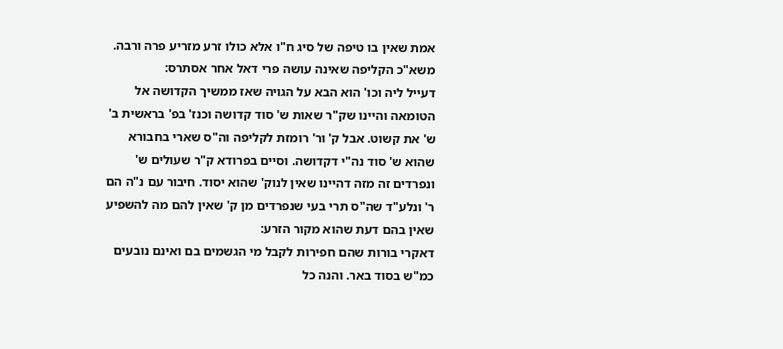אמת שאין בו טיפה של סיג ח"ו אלא כולו זרע מזריע פרה ורבה. משא"כ הקליפה שאינה עושה פרי דאל אחר אסתרס:
דעייל ליה וכו' הוא הבא על הגויה שאז ממשיך הקדושה אל הטומאה והיינו שק"ר שאות ש' סוד קדושה וכנז' בפ' בראשית ב' ש' את קשוט. אבל ק' ור' רומזת לקליפה וה"ס שארי בחבורא שהוא ש' סוד נה"י דקדושה. וסיים בפרודא ק"ר שעולים ש' ונפרדים זה מזה דהיינו שאין לנוק' שהוא יסוד. חיבור עם נ"ה הם ר' ונלע"ד שה"ס תרי בעי שנפרדים מן ק' שאין להם מה להשפיע שאין בהם דעת שהוא מקור הזרע:
דאקרי בורות שהם חפירות לקבל מי הגשמים בם ואינם נובעים כמ"ש בסוד באר. והנה כל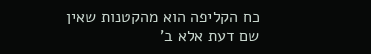כח הקליפה הוא מהקטנות שאין שם דעת אלא ב'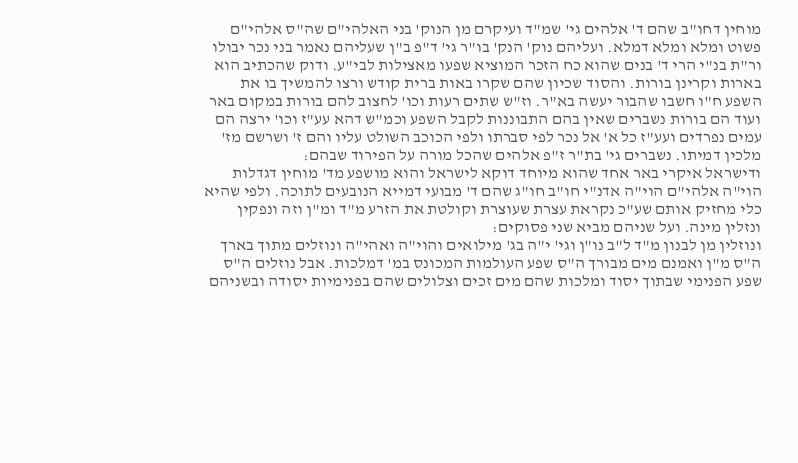מוחין דחו"ב שהם ד' אלהים גי' שמ"ד ועיקרם מן הנוק' בני האלהי"ם שה"ס אלהי"ם פשוט ומלא ומלא דמלא. ועליהם נוק' הנק' בו"ר גי' ד"פ ב"ן שעליהם נאמר בני נכר יבולו ור"ת בנ"י הרי ד' בנים שהוא כח הזכר המוציא שפעו מאצילות לבי"ע. ודוק שהכתיב הוא בארות וקרינן בורות. והסוד שכיון שהם שקרו באות ברית קודש ורצו להמשיך בו את השפע ח"ו חשבו שהבור יעשה בא"ר. וז"ש שתים רעות וכו' לחצוב להם בורות במקום באר ועוד הם בורות נשברים שאין בהם התבוננות לקבל השפע וכמ"ש דהא עע"ז וכו' ירצה הם עמים נפרדים ועע"ז כל א' אל נכר לפי סברתו ולפי הכוכב השולט עליו והם ז' ושרשם מז' מלכין דמיתו. נשברים גי' בת"ר ז"פ אלהים שהכל מורה על הפירוד שבהם:
ודישראל איקרי באר אחד שהוא מיוחד דוקא לישראל והוא מושפע מד' מוחין דגדלות הוי"ה אלהי"ם הוי"ה אדנ"י חו"ב חו"ג שהם ד' מבועי דמייא הנובעים לתוכה. ולפי שהיא כלי מחזיק אותם שע"כ נקראת עצרת שעוצרת וקולטת את הזרע מ"ד ומ"ן וזה ונפקין ונזלין מינה. ועל שניהם מביא שני פסוקים:
ונוזלין מן לבנון מ"ד ל"ב נו"ן וגי' י"ה בג' מילואים והוי"ה ואהי"ה ונוזלים מתוך בארך ה"ס מ"ן ואמנם מים מבורך ה"ס שפע העולמות המכונס במ' דמלכות. אבל נוזלים ה"ס שפע הפנימי שבתוך יסוד ומלכות שהם מים זכים וצלולים שהם בפנימיות יסודה ובשניהם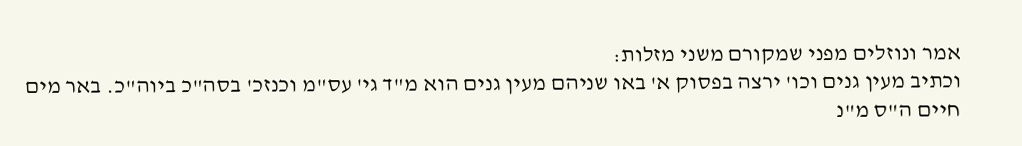אמר ונוזלים מפני שמקורם משני מזלות:
וכתיב מעין גנים וכו' ירצה בפסוק א' באו שניהם מעין גנים הוא מ"ד גי' עס"מ וכנזכ' בסה"כ ביוה"כ. באר מים חיים ה"ס מ"נ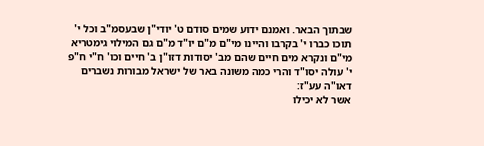שבתוך הבאר. ואמנם ידוע שמים סודם ט' יודי"ן שבעסמ"ב וכל י' תוכו כברו י' בקרבו והיינו מי"ם מ"ם יו"ד מ"ם גם המילוי גימטריא מי"ם ונקרא מים חיים שהם מב' יסודות דזו"ן ב' חיים וכו' ח"י ח"פ י' עולה יסו"ד והרי כמה משונה באר של ישראל מבורות נשברים דאו"ה עע"ז:
אשר לא יכילו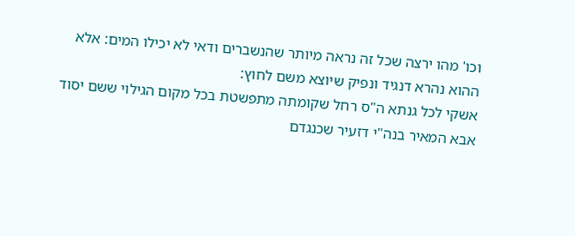וכו' מהו ירצה שכל זה נראה מיותר שהנשברים ודאי לא יכילו המים: אלא ההוא נהרא דנגיד ונפיק שיוצא משם לחוץ:
אשקי לכל גנתא ה"ס רחל שקומתה מתפשטת בכל מקום הגילוי ששם יסוד אבא המאיר בנה"י דזעיר שכנגדם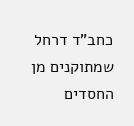כחב"ד דרחל שמתוקנים מן החסדים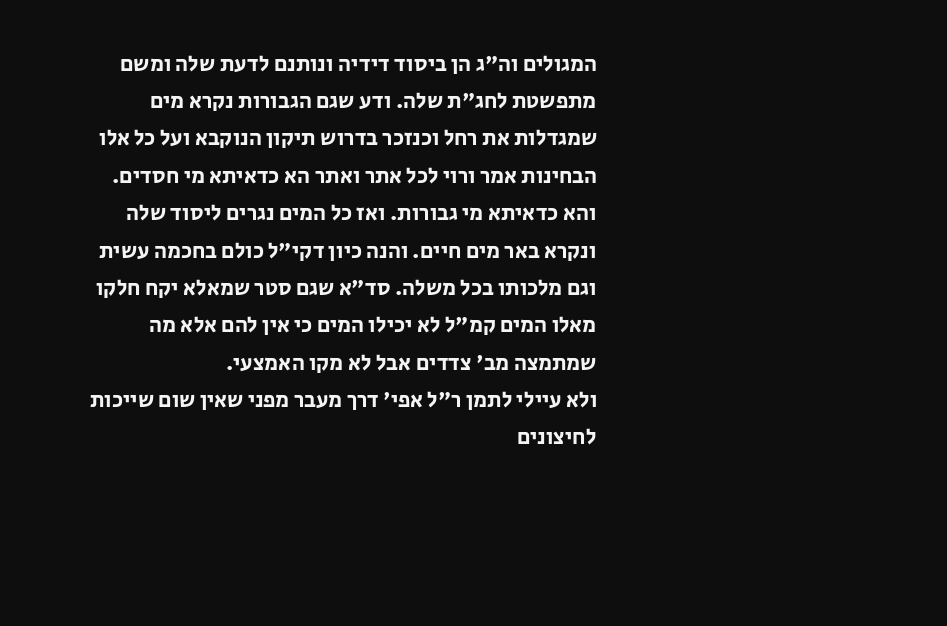המגולים וה"ג הן ביסוד דידיה ונותנם לדעת שלה ומשם מתפשטת לחג"ת שלה. ודע שגם הגבורות נקרא מים שמגדלות את רחל וכנזכר בדרוש תיקון הנוקבא ועל כל אלו הבחינות אמר ורוי לכל אתר ואתר הא כדאיתא מי חסדים. והא כדאיתא מי גבורות. ואז כל המים נגרים ליסוד שלה ונקרא באר מים חיים. והנה כיון דקי"ל כולם בחכמה עשית וגם מלכותו בכל משלה. סד"א שגם סטר שמאלא יקח חלקו מאלו המים קמ"ל לא יכילו המים כי אין להם אלא מה שמתמצה מב' צדדים אבל לא מקו האמצעי.
ולא עיילי לתמן ר"ל אפי' דרך מעבר מפני שאין שום שייכות לחיצונים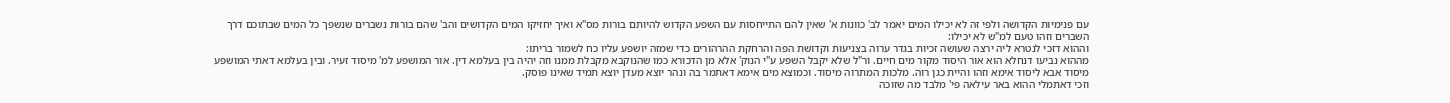עם פנימיות הקדושה ולפי זה לא יכילו המים יאמר לב' כוונות א' שאין להם התייחסות עם השפע הקדוש להיותם בורות מס"א ואיך יחזיקו המים הקדושים והב' שהם בורות נשברים שנשפך כל המים שבתוכם דרך השברים וזהו טעם למ"ש לא יכילו:
וההוא דזכי לנטרא ליה ירצה שעושה זכיות בגדר ערוה בצניעות וקדושת הפה והרחקת ההרהורים כדי שמזה יושפע עליו כח לשמור בריתו:
מההוא נביעו דנחלא הוא אור היסוד מקור מים חיים. ור"ל שלא יקבל השפע ע"י הנוק' אלא מן הדכורא כמו שהנוקבא מקבלת ממנו וזה יהיה בין בעלמא דין. אור המושפע למ' מיסוד זעיר. ובין בעלמא דאתי המושפע מיסוד אבא ליסוד אימא וזהו והיית כגן רוה. מלכות המתרוה מיסוד. וכמוצא מים אימא דאתמר בה ונהר יוצא מעדן יוצא תמיד שאינו פוסק.
וזכי דאתמלי ההוא באר עילאה פי' מלבד מה שזוכה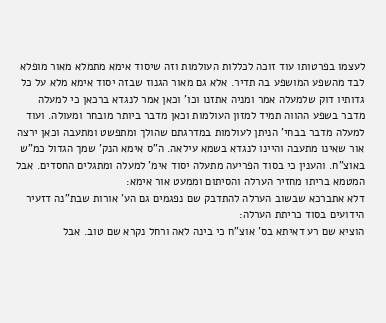לעצמו בפרטותו עוד זוכה לכללות העולמות וזה שיסוד אימא מתמלא מאור מופלא לבד מהשפע המושפע בה תדיר. אלא גם מאור הגנוז שבזה יסוד אימא מלא על כל גדותיו דוק שלמעלה אמר ומניה אתזנו וכו' וכאן אמר לנגדא ברכאן כי למעלה מדבר בשפע ההווה תמיד למזון העולמות וכאן מדבר ביותר מובחר ומעולה. ועוד למעלה מדבר בבחי' הניתן לעולמות במדרגתם שהולך ומתפשט ומתעבה וכאן ירצה אור שאינו מתעבה והיינו לנגדא בשמא עילאה. ה"ס אימא הנק' שמך הגדול כמ"ש באוצ"ח. והענין כי בסוד הפריעה מתעלה יסוד אימ' למעלה ומתגלים החסדים. אבל המטמא בריתו מחזיר הערלה והסיתום וממעט אור אימא:
דלא אתברכא שבשוב הערלה להתדבק שם נפגמים גם הע' אורות שבת"נה דזעיר הידועים בסוד כריתת הערלה:
הוציא שם רע דאיתא בס' אוצ"ח כי בינה לאה ורחל נקרא שם טוב. אבל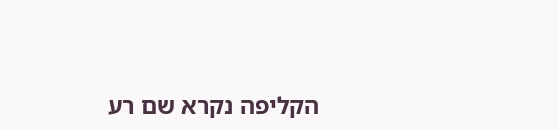הקליפה נקרא שם רע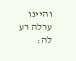והיינו ערלה רע לה: